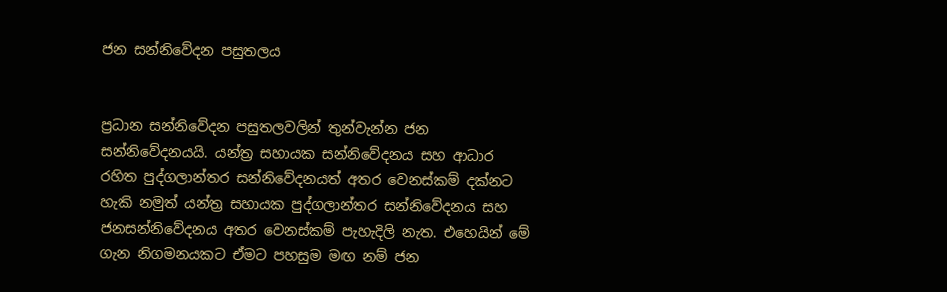ජන සන්නිවේදන පසුතලය


ප්‍රධාන සන්නිවේදන පසුතලවලින් තුන්වැන්න ජන සන්නිවේදනයයි. යන්ත්‍ර සහායක සන්නිවේදනය සහ ආධාර රහිත පුද්ගලාන්තර සන්නිවේදනයත් අතර වෙනස්‌කම් දක්‌නට හැකි නමුත් යන්ත්‍ර සහායක පුද්ගලාන්තර සන්නිවේදනය සහ ජනසන්නිවේදනය අතර වෙනස්‌කම් පැහැදිලි නැත. එහෙයින් මේ ගැන නිගමනයකට ඒමට පහසුම මඟ නම් ජන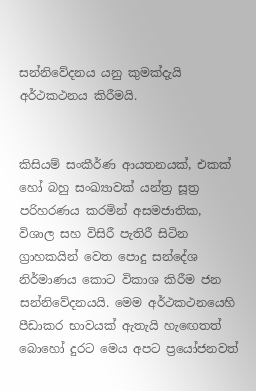සන්නිවේදනය යනු කුමක්‌දැයි අර්ථකථනය කිරීමයි.


කිසියම් සංකීර්ණ ආයතනයක්‌, එකක්‌ හෝ බහු සංඛ්‍යාවක්‌ යන්ත්‍ර සූත්‍ර පරිහරණය කරමින් අසමජාතික, විශාල සහ විසිරී පැතිරී සිටින ග්‍රාහකයින් වෙත පොදු සන්දේශ නිර්මාණය කොට විකාශ කිරීම ජන සන්නිවේදනයයි. මෙම අර්ථකථනයෙහි පීඩාකර භාවයක්‌ ඇතැයි හැඟෙතත් බොහෝ දුරට මෙය අපට ප්‍රයෝජනවත්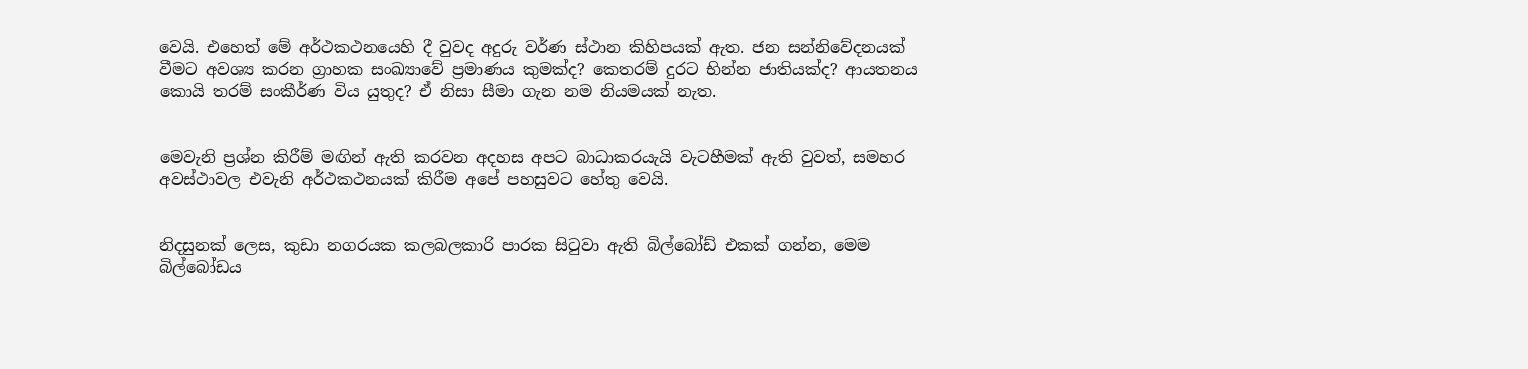වෙයි. එහෙත් මේ අර්ථකථනයෙහි දී වුවද අදුරු වර්ණ ස්‌ථාන කිහිපයක්‌ ඇත. ජන සන්නිවේදනයක්‌ වීමට අවශ්‍ය කරන ග්‍රාහක සංඛ්‍යාවේ ප්‍රමාණය කුමක්‌ද? කෙතරම් දුරට භින්න ජාතියක්‌ද? ආයතනය කොයි තරම් සංකීර්ණ විය යුතුද? ඒ නිසා සීමා ගැන නම නියමයක්‌ නැත.


මෙවැනි ප්‍රශ්න කිරීම් මඟින් ඇති කරවන අදහස අපට බාධාකරයැයි වැටහීමක්‌ ඇති වුවත්, සමහර අවස්‌ථාවල එවැනි අර්ථකථනයක්‌ කිරීම අපේ පහසුවට හේතු වෙයි.


නිදසුනක්‌ ලෙස, කුඩා නගරයක කලබලකාරි පාරක සිටුවා ඇති බිල්බෝඩ් එකක්‌ ගන්න, මෙම බිල්බෝඩය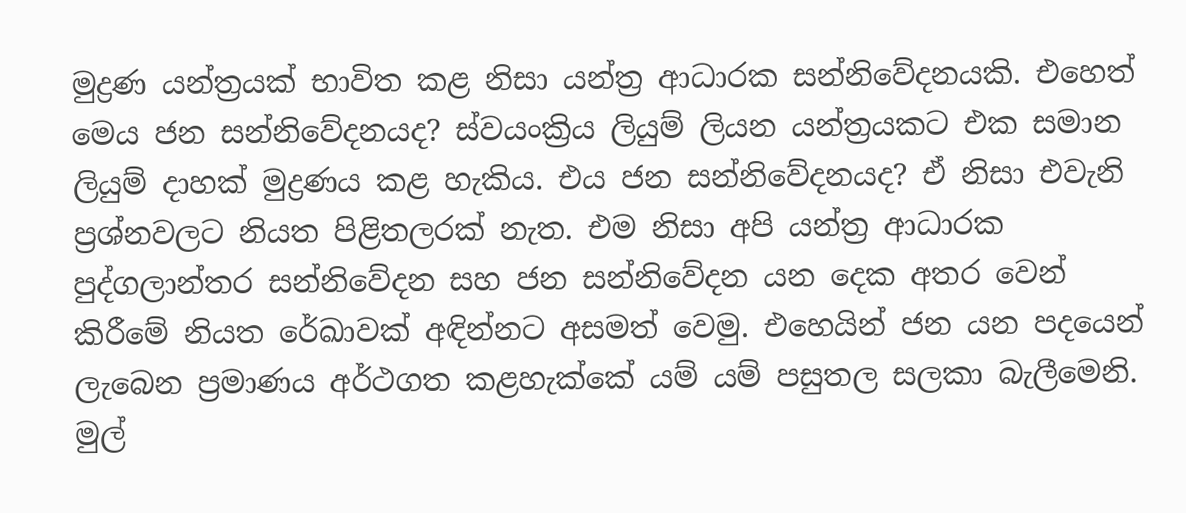මුද්‍රණ යන්ත්‍රයක්‌ භාවිත කළ නිසා යන්ත්‍ර ආධාරක සන්නිවේදනයකි. එහෙත් මෙය ජන සන්නිවේදනයද? ස්‌වයංක්‍රිය ලියුම් ලියන යන්ත්‍රයකට එක සමාන ලියුම් දාහක්‌ මුද්‍රණය කළ හැකිය. එය ජන සන්නිවේදනයද? ඒ නිසා එවැනි ප්‍රශ්නවලට නියත පිළිතලරක්‌ නැත. එම නිසා අපි යන්ත්‍ර ආධාරක පුද්ගලාන්තර සන්නිවේදන සහ ජන සන්නිවේදන යන දෙක අතර වෙන් කිරීමේ නියත රේඛාවක්‌ අඳින්නට අසමත් වෙමු. එහෙයින් ජන යන පදයෙන් ලැබෙන ප්‍රමාණය අර්ථගත කළහැක්‌කේ යම් යම් පසුතල සලකා බැලීමෙනි. මුල්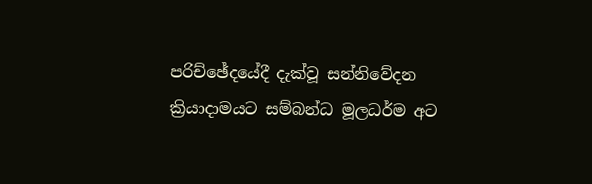පරිච්ඡේදයේදී දැක්‌වූ සන්නිවේදන ක්‍රියාදාමයට සම්බන්ධ මූලධර්ම අට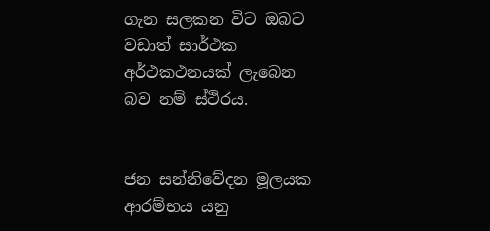ගැන සලකන විට ඔබට වඩාත් සාර්ථක අර්ථකථනයක්‌ ලැබෙන බව නම් ස්‌ථිරය.


ජන සන්නිවේදන මූලයක ආරම්භය යනු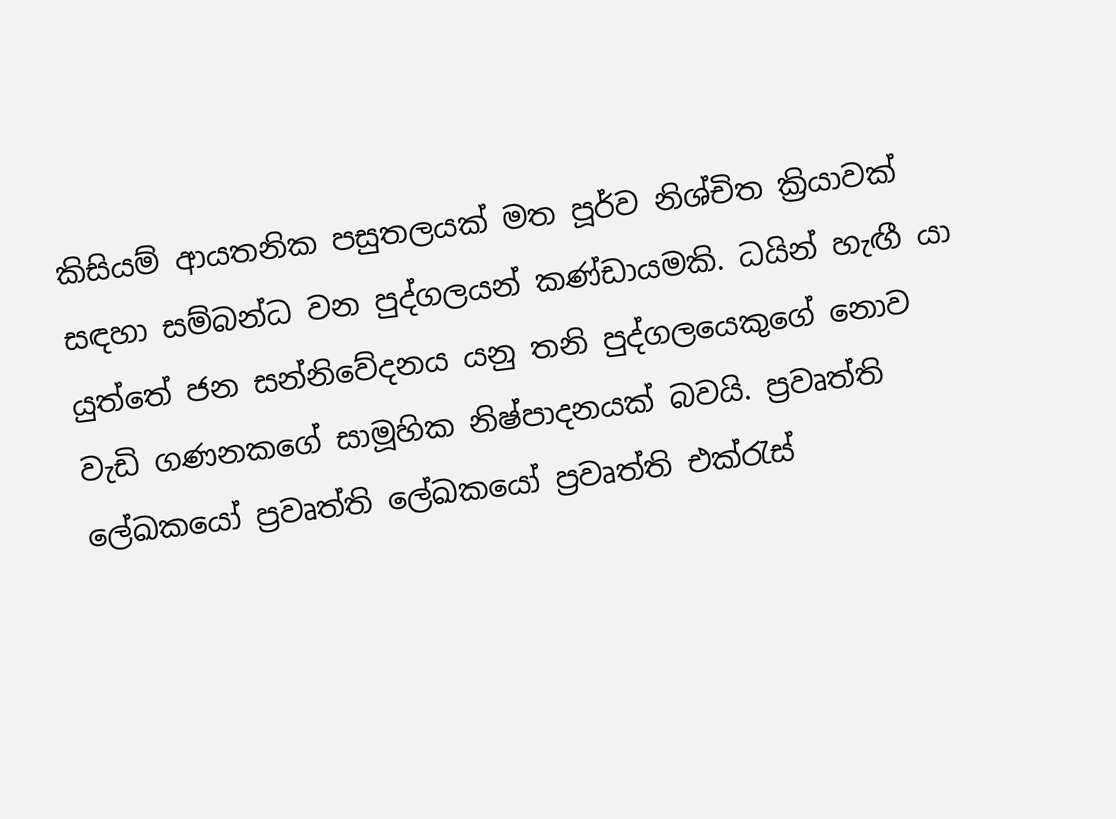කිසියම් ආයතනික පසුතලයක්‌ මත පූර්ව නිශ්චිත ක්‍රියාවක්‌ සඳහා සම්බන්ධ වන පුද්ගලයන් කණ්‌ඩායමකි. ධයින් හැඟී යා යුත්තේ ජන සන්නිවේදනය යනු තනි පුද්ගලයෙකුගේ නොව වැඩි ගණනකගේ සාමූහික නිෂ්පාදනයක්‌ බවයි. ප්‍රවෘත්ති ලේඛකයෝ ප්‍රවෘත්ති ලේඛකයෝ ප්‍රවෘත්ති එක්‌රැස්‌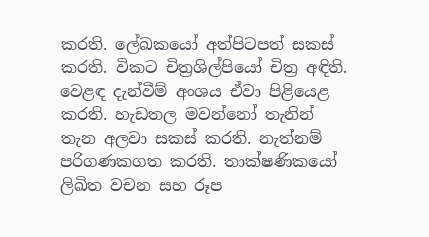කරති. ලේඛකයෝ අත්පිටපත් සකස්‌ කරති. විකට චිත්‍රශිල්පියෝ චිත්‍ර අඳිති. වෙළඳ දැන්වීම් අංශය ඒවා පිළියෙළ කරති. හැඩතල මවන්නෝ තැනින් තැන අලවා සකස්‌ කරති. නැත්නම් පරිගණකගත කරති. තාක්‌ෂණිකයෝ ලිඛිත වචන සහ රූප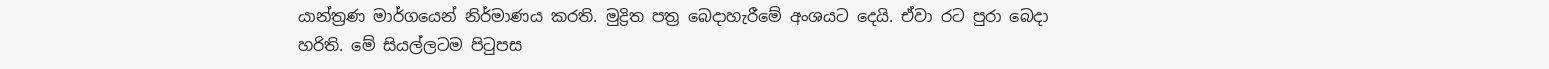යාන්ත්‍රණ මාර්ගයෙන් නිර්මාණය කරති. මුද්‍රිත පත්‍ර බෙදාහැරීමේ අංශයට දෙයි. ඒවා රට පුරා බෙදා හරිති. මේ සියල්ලටම පිටුපස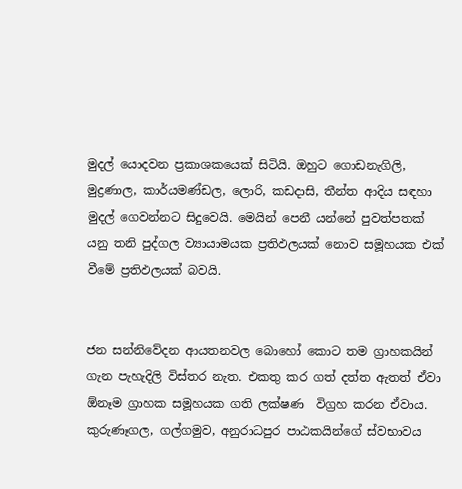මුදල් යොදවන ප්‍රකාශකයෙක්‌ සිටියි. ඔහුට ගොඩනැගිලි, මුද්‍රණාල, කාර්යමණ්‌ඩල, ලොරි, කඩදාසි, තීන්ත ආදිය සඳහා මුදල් ගෙවන්නට සිදුවෙයි. මෙයින් පෙනී යන්නේ පුවත්පතක්‌ යනු තනි පුද්ගල ව්‍යායාමයක ප්‍රතිඵලයක්‌ නොව සමූහයක එක්‌ වීමේ ප්‍රතිඵලයක්‌ බවයි.


ජන සන්නිවේදන ආයතනවල බොහෝ කොට තම ග්‍රාහකයින් ගැන පැහැදිලි විස්‌තර නැත. එකතු කර ගත් දත්ත ඇතත් ඒවා ඕනෑම ග්‍රාහක සමූහයක ගති ලක්‌ෂණ  විග්‍රහ කරන ඒවාය. කුරුණෑගල, ගල්ගමුව, අනුරාධපුර පාඨකයින්ගේ ස්‌වභාවය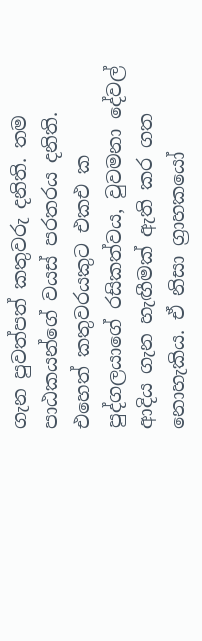ගැන පුවත්පත් කතුවරු දනිති. තම පාඨකයන්ගේ වයස්‌ පරතරය දනිති. එහෙත් කතුවරයකුට එකඑ ක පුද්ගලයාගේ රසිකත්වය, වුවමනා දේවල් ආදිය ගැන හැඟීමක්‌ ඇති කර ගත නොහැකිය. ඒ නිසා ග්‍රාහකයෝ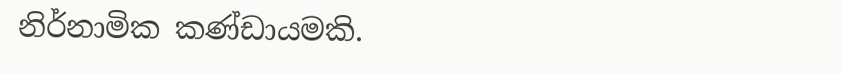නිර්නාමික කණ්‌ඩායමකි.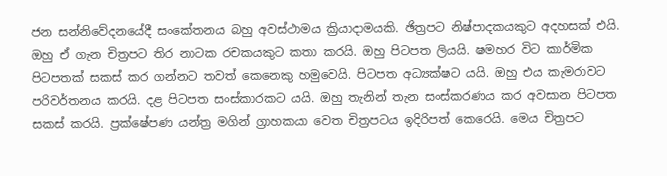ජන සන්නිවේදනයේදී සංකේතනය බහු අවස්‌ථාමය ක්‍රියාදාමයකි. ඡිත්‍රපට නිෂ්පාදකයකුට අදහසක්‌ එයි. ඔහු ඒ ගැන චිත්‍රපට තිර නාටක රචකයකුට කතා කරයි. ඔහු පිටපත ලියයි. ෂමහර විට කාර්මික පිටපතක්‌ සකස්‌ කර ගන්නට තවත් කෙනෙකු හමුවෙයි. පිටපත අධ්‍යක්‌ෂට යයි. ඔහු එය කැමරාවට පරිවර්තනය කරයි. දළ පිටපත සංස්‌කාරකට යයි. ඔහු තැනින් තැන සංස්‌කරණය කර අවසාන පිටපත සකස්‌ කරයි. ප්‍රක්‌ෂේපණ යන්ත්‍ර මගින් ග්‍රාහකයා වෙත චිත්‍රපටය ඉදිරිපත් කෙරෙයි. මෙය චිත්‍රපට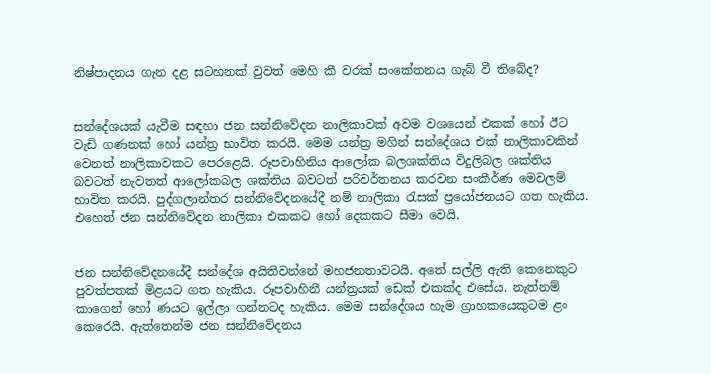නිෂ්පාදනය ගැන දළ සටහනක්‌ වුවත් මෙහි කී වරක්‌ සංකේතනය ගැබ් වී තිබේද?


සන්දේශයක්‌ යැවීම සඳහා ජන සන්නිවේදන නාලිකාවක්‌ අවම වශයෙන් එකක්‌ හෝ ඊට වැඩි ගණනක්‌ හෝ යන්ත්‍ර භාවිත කරයි. මෙම යන්ත්‍ර මගින් සන්දේශය එක්‌ නාලිකාවකින් වෙනත් නාලිකාවකට පෙරළෙයි. රූපවාහිනිය ආලෝක බලශක්‌තිය විදුලිබල ශක්‌තිය බවටත් නැවතත් ආලෝකබල ශක්‌තිය බවටත් පරිවර්තනය කරවන සංකීර්ණ මෙවලම් භාවිත කරයි. පුද්ගලාන්තර සන්නිවේදනයේදී නම් නාලිකා රැසක්‌ ප්‍රයෝජනයට ගත හැකිය. එහෙත් ජන සන්නිවේදන නාලිකා එකකට හෝ දෙකකට සීමා වෙයි.


ජන සන්නිවේදනයේදී සන්දේශ අයිතිවන්නේ මහජනතාවටයි. අතේ සල්ලි ඇති කෙනෙකුට පුවත්පතක්‌ මිළයට ගත හැකිය. රූපවාහිනී යන්ත්‍රයක්‌ ඩෙක්‌ එකක්‌ද එසේය. නැත්නම් කාගෙන් හෝ ණයට ඉල්ලා ගන්නටද හැකිය. මෙම සන්දේශය හැම ග්‍රාහකයෙකුටම ළං කෙරෙයි. ඇත්තෙන්ම ජන සන්නිවේදනය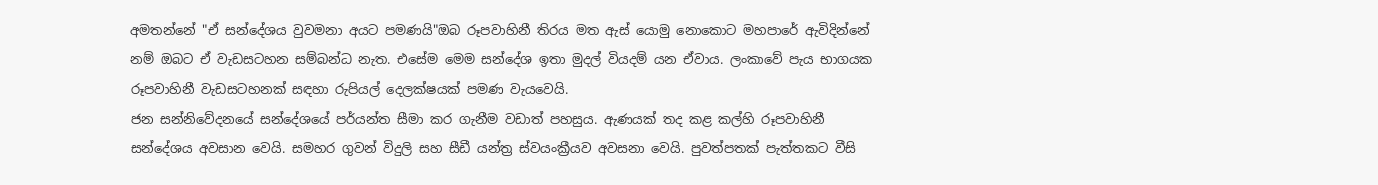අමතන්නේ "ඒ සන්දේශය වුවමනා අයට පමණයි"ඔබ රූපවාහිනී තිරය මත ඇස්‌ යොමු නොකොට මහපාරේ ඇවිදින්නේ නම් ඔබට ඒ වැඩසටහන සම්බන්ධ නැත. එසේම මෙම සන්දේශ ඉතා මුදල් වියදම් යන ඒවාය. ලංකාවේ පැය භාගයක රූපවාහිනී වැඩසටහනක්‌ සඳහා රුපියල් දෙලක්‌ෂයක්‌ පමණ වැයවෙයි.
ජන සන්නිවේදනයේ සන්දේශයේ පර්යන්ත සීමා කර ගැනීම වඩාත් පහසුය. ඇණයක්‌ තද කළ කල්හි රූපවාහිනී සන්දේශය අවසාන වෙයි. සමහර ගුවන් විදුලි සහ සීඩී යන්ත්‍ර ස්‌වයංක්‍රීයව අවසනා වෙයි. පුවත්පතක්‌ පැත්තකට වීසි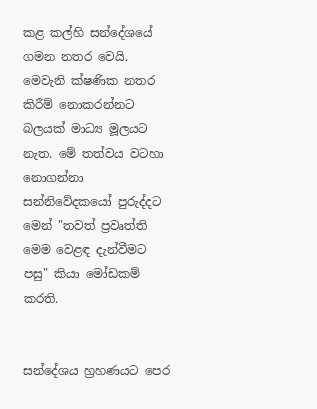කළ කල්හි සන්දේශයේ ගමන නතර වෙයි. මෙවැනි ක්‌ෂණික නතර කිරීම් නොකරන්නට බලයක්‌ මාධ්‍ය මූලයට නැත. මේ තත්වය වටහා නොගන්නා සන්නිවේදකයෝ පුරුද්දට මෙන් "තවත් ප්‍රවෘත්ති මෙම වෙළඳ දැන්වීමට පසු" කියා මෝඩකම් කරති.


සන්දේශය හ්‍රහණයට පෙර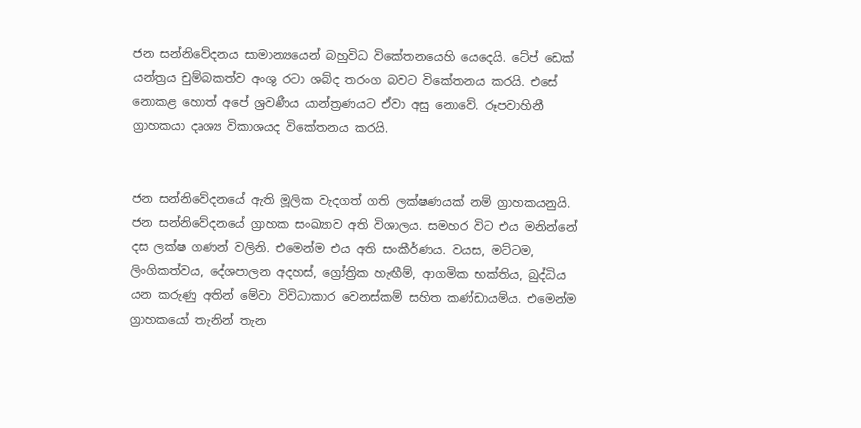ජන සන්නිවේදනය සාමාන්‍යයෙන් බහුවිධ විකේතනයෙහි යෙදෙයි. ටේප් ඩෙක්‌ යන්ත්‍රය චුම්බකත්ව අංශු රටා ශබ්ද තරංග බවට විකේතනය කරයි. එසේ නොකළ හොත් අපේ ශ්‍රවණීය යාන්ත්‍රණයට ඒවා අසු නොවේ. රූපවාහිනී ග්‍රාහකයා දෘශ්‍ය විකාශයද විකේතනය කරයි.


ජන සන්නිවේදනයේ ඇති මූලික වැදගත් ගති ලක්‌ෂණයක්‌ නම් ග්‍රාහකයනුයි. ජන සන්නිවේදනයේ ග්‍රාහක සංඛ්‍යාව අති විශාලය. සමහර විට එය මනින්නේ දස ලක්‌ෂ ගණන් වලිනි. එමෙන්ම එය අති සංකීර්ණය. වයස, මට්‌ටම, ලිංගිකත්වය, දේශපාලන අදහස්‌, ග්‍රෝත්‍රික හැඟීම්, ආගමික භක්‌තිය, බුද්ධිය යන කරුණු අතින් මේවා විවිධාකාර වෙනස්‌කම් සහිත කණ්‌ඩායම්ය. එමෙන්ම ග්‍රාහකයෝ තැනින් තැන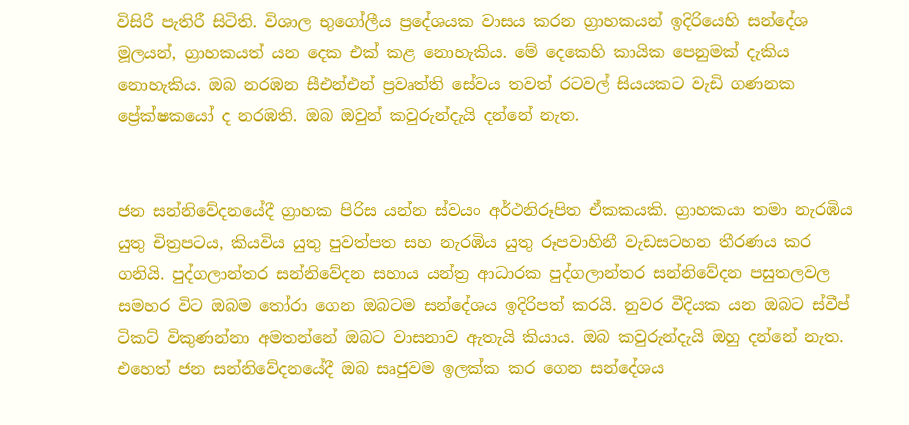විසිරී පැතිරී සිටිති. විශාල භුගෝලීය ප්‍රදේශයක වාසය කරන ග්‍රාහකයන් ඉදිරියෙහි සන්දේශ මූලයන්, ග්‍රාහකයත් යන දෙක එක්‌ කළ නොහැකිය. මේ දෙකෙහි කායික පෙනුමක්‌ දැකිය නොහැකිය. ඔබ නරඹන සීඑන්එන් ප්‍රවෘත්ති සේවය තවත් රටවල් සියයකට වැඩි ගණනක ප්‍රේක්‌ෂකයෝ ද නරඹති. ඔබ ඔවුන් කවුරුන්දැයි දන්නේ නැත.


ජන සන්නිවේදනයේදී ග්‍රාහක පිරිස යන්න ස්‌වයං අර්ථනිරූපිත ඒකකයකි. ග්‍රාහකයා තමා නැරඹිය යුතු චිත්‍රපටය, කියවිය යුතු පුවත්පත සහ නැරඹිය යුතු රූපවාහිනී වැඩසටහන තීරණය කර ගනියි. පුද්ගලාන්තර සන්නිවේදන සහාය යන්ත්‍ර ආධාරක පුද්ගලාන්තර සන්නිවේදන පසුතලවල සමහර විට ඔබම තෝරා ගෙන ඔබටම සන්දේශය ඉදිරිපත් කරයි. නුවර වීදියක යන ඔබට ස්‌වීප් ටිකට්‌ විකුණන්නා අමතන්නේ ඔබට වාසනාව ඇතැයි කියාය. ඔබ කවුරුන්දැයි ඔහු දන්නේ නැත. එහෙත් ජන සන්නිවේදනයේදී ඔබ සෘජුවම ඉලක්‌ක කර ගෙන සන්දේශය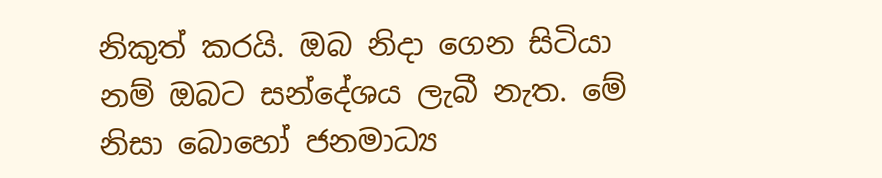නිකුත් කරයි. ඔබ නිදා ගෙන සිටියා නම් ඔබට සන්දේශය ලැබී නැත. මේ නිසා බොහෝ ජනමාධ්‍ය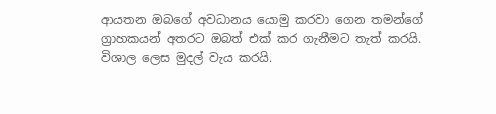ආයතන ඔබගේ අවධානය යොමු කරවා ගෙන තමන්ගේ ග්‍රාහකයන් අතරට ඔබත් එක්‌ කර ගැනීමට තැත් කරයි. විශාල ලෙස මුදල් වැය කරයි.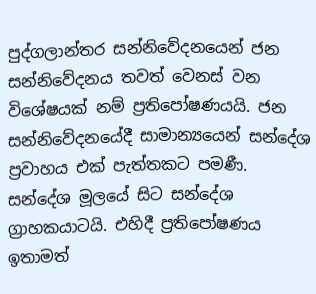පුද්ගලාන්තර සන්නිවේදනයෙන් ජන සන්නිවේදනය තවත් වෙනස්‌ වන විශේෂයක්‌ නම් ප්‍රතිපෝෂණයයි. ජන සන්නිවේදනයේදී සාමාන්‍යයෙන් සන්දේශ ප්‍රවාහය එක්‌ පැත්තකට පමණී. සන්දේශ මූලයේ සිට සන්දේශ ග්‍රාහකයාටයි. එහිදී ප්‍රතිපෝෂණය ඉතාමත්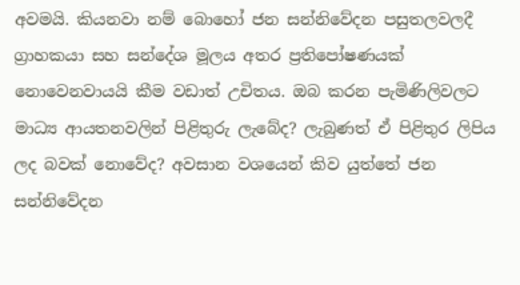අවමයි. කියනවා නම් බොහෝ ජන සන්නිවේදන පසුතලවලදී ග්‍රාහකයා සහ සන්දේශ මූලය අතර ප්‍රතිපෝෂණයක්‌ නොවෙනවායයි කීම වඩාත් උචිතය. ඔබ කරන පැමිණිලිවලට මාධ්‍ය ආයතනවලින් පිළිතුරු ලැබේද? ලැබුණත් ඒ පිළිතුර ලිපිය ලද බවක්‌ නොවේද? අවසාන වශයෙන් කිව යුත්තේ ජන සන්නිවේදන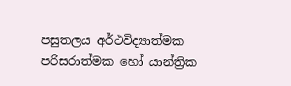පසුතලය අර්ථවිද්‍යාත්මක පරිසරාත්මක හෝ යාන්ත්‍රික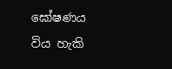ඝෝෂණය විය හැකි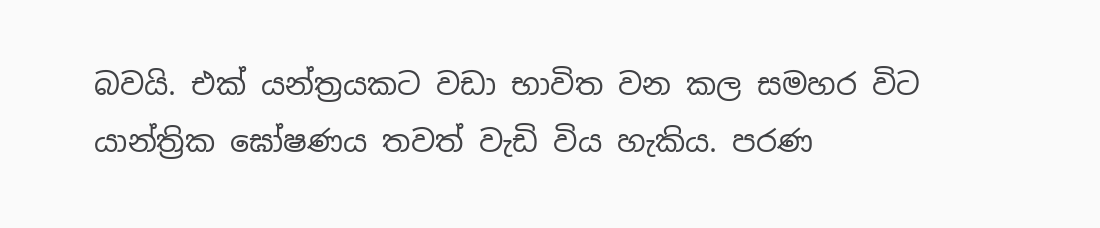බවයි. එක්‌ යන්ත්‍රයකට වඩා භාවිත වන කල සමහර විට යාන්ත්‍රික ඝෝෂණය තවත් වැඩි විය හැකිය. පරණ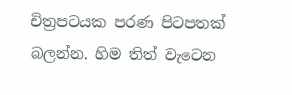චිත්‍රපටයක පරණ පිටපතක්‌ බලන්න. හිම තිත් වැටෙන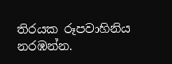තිරයක රූපවාහිනිය නරඹන්න.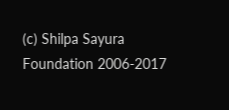(c) Shilpa Sayura Foundation 2006-2017